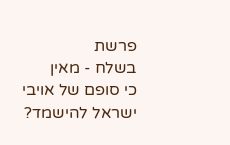פרשת
בשלח - מאין
כי סופם של אויבי ישראל להישמד?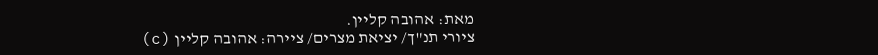מאת: אהובה קליין.
ציורי תנ"ך/ יציאת מצרים/ ציירה: אהובה קליין (c)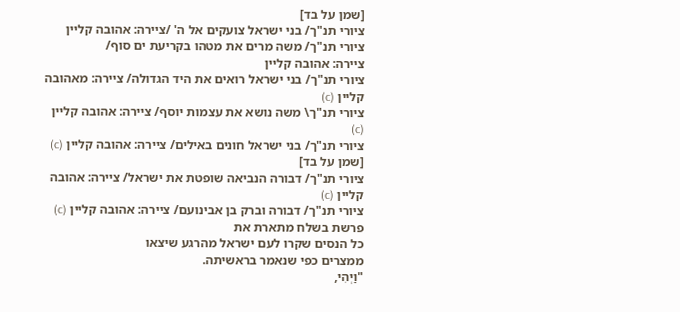[שמן על בד]
ציורי תנ"ך/ בני ישראל צועקים אל ה' /ציירה: אהובה קליין
ציורי תנ"ך/ משה מרים את מטהו בקריעת ים סוף/
ציירה: אהובה קליין
ציורי תנ"ך/ בני ישראל רואים את היד הגדולה/ ציירה: מאהובה קליין (c)
ציורי תנ"ך\ משה נושא את עצמות יוסף/ ציירה: אהובה קליין (c)
ציורי תנ"ך/ בני ישראל חונים באילים/ ציירה: אהובה קליין (c) [שמן על בד]
ציורי תנ"ך/ דבורה הנביאה שופטת את ישראל/ ציירה: אהובה קליין (c)
ציורי תנ"ך/ דבורה וברק בן אבינועם/ ציירה: אהובה קליין (c)
פרשת בשלח מתארת את
כל הנסים שקרו לעם ישראל מהרגע שיצאו
ממצרים כפי שנאמר בראשיתה.
"וַיְהִי,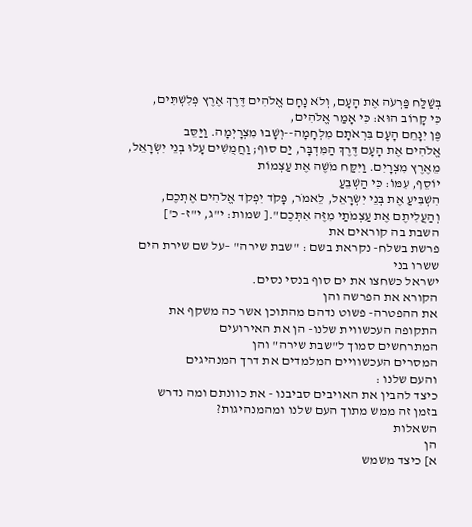בְּשַׁלַּח פַּרְעֹה אֶת הָעָם, וְלֹא נָחָם אֱלֹהִים דֶּרֶךְ אֶרֶץ פְּלִשְׁתִּים,
כִּי קָרוֹב הוּא: כִּי אָמַר אֱלֹהִים,
פֶּן יִנָּחֵם הָעָם בִּרְאֹתָם מִלְחָמָה--וְשָׁבוּ מִצְרָיְמָה. וַיַּסֵּב
אֱלֹהִים אֶת הָעָם דֶּרֶךְ הַמִּדְבָּר, יַם סוּף; וַחֲמֻשִׁים עָלוּ בְנֵי יִשְׂרָאֵל,
מֵאֶרֶץ מִצְרָיִם. וַיִּקַּח מֹשֶׁה אֶת עַצְמוֹת
יוֹסֵף, עִמּוֹ: כִּי הַשְׁבֵּעַ
הִשְׁבִּיעַ אֶת בְּנֵי יִשְׂרָאֵל, לֵאמֹר, פָּקֹד יִפְקֹד אֱלֹהִים אֶתְכֶם,
וְהַעֲלִיתֶם אֶת עַצְמֹתַי מִזֶּה אִתְּכֶם".[ שמות: י"ג, י"ז- כ']
השבת בה קוראים את
פרשת בשלח- נקראת בשם : "שבת שירה" –על שם שירת הים ששרו בני
ישראל כשחצו את ים סוף בנסי נסים.
הקורא את הפרשה והן
את ההפטרה- פשוט נדהם מהתוכן אשר כה משקף את התקופה העכשווית שלנו- הן את האירועים
המתרחשים סמוך ל"שבת שירה" והן
המסרים העכשוויים המלמדים את דרך המנהיגים
והעם שלנו :
כיצד להבין את האויבים סביבנו - את כוונתם ומה נדרש
בזמן זה ממש מתוך העם שלנו ומהמנהיגות?
השאלות
הן
א] כיצד משמש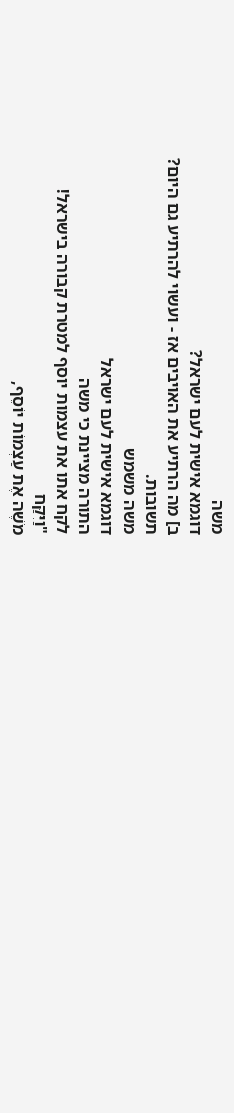משה
דוגמא אישית לעם ישראל?
ב] מה הרתיע את האויבים אז - ועשוי להרתיע גם היום?
תשובות.
משה משמש
דוגמא אישית לעם ישראל
התורה מציינת כי משה
לקח אתו את עצמות יוסף למטרת קבורה בישראל!
"וַיִּקַּח
מֹשֶׁה אֶת עַצְמוֹת יוֹסֵף,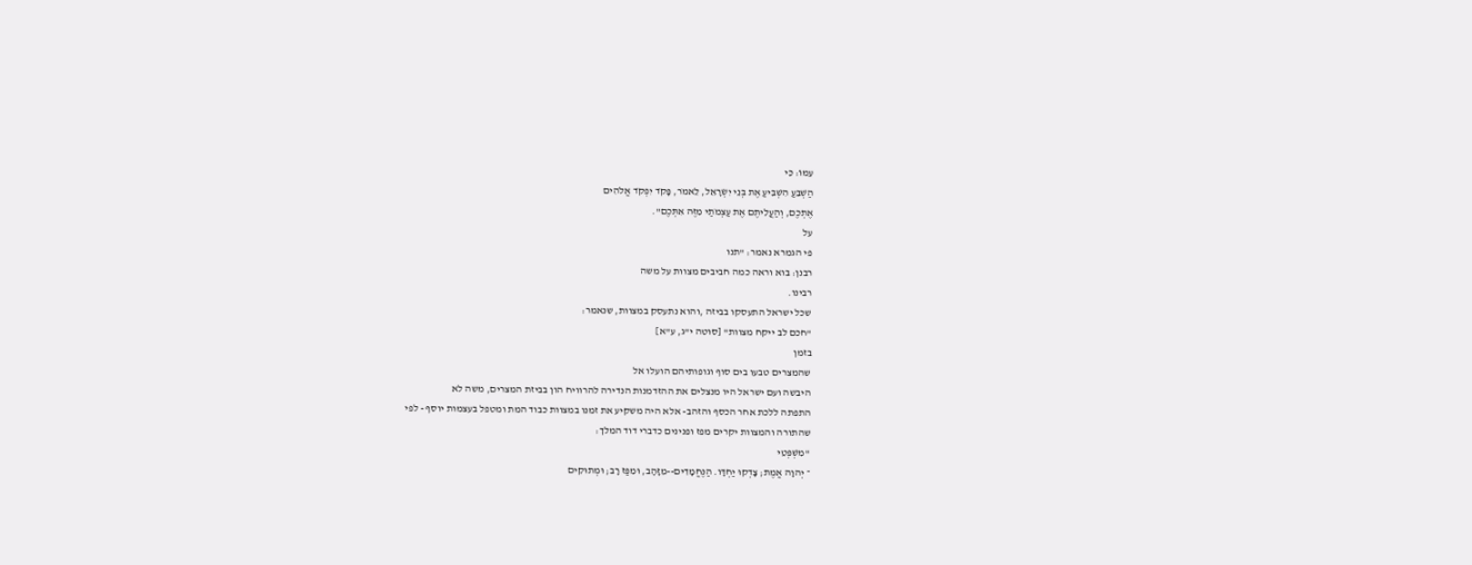עִמּוֹ: כִּי
הַשְׁבֵּעַ הִשְׁבִּיעַ אֶת בְּנֵי יִשְׂרָאֵל, לֵאמֹר, פָּקֹד יִפְקֹד אֱלֹהִים
אֶתְכֶם, וְהַעֲלִיתֶם אֶת עַצְמֹתַי מִזֶּה אִתְּכֶם".
על
פי הגמרא נאמר: "תנו
רבנן: בוא וראה כמה חביבים מצוות על משה
רבינו.
שכל ישראל התעסקו בביזה ,והוא נתעסק במצוות, שנאמר:
"חכם לב ייקח מצוות" [סוטה י"ג, ע"א]
בזמן
שהמצרים טבעו בים סוף וגופותיהם הועלו אל
היבשה ועם ישראל היו מנצלים את ההזדמנות הנדירה להרוויח הון בביזת המצרים, משה לא
התפתה ללכת אחר הכסף והזהב- אלא היה משקיע את זמנו במצוות כבוד המת ומטפל בעצמות יוסף - לפי
שהתורה והמצוות יקרים מפז ופנינים כדברי דוד המלך:
"מִשְׁפְּטֵי
־ יְהוָה אֱמֶת; צָדְקוּ יַחְדָּו. הַנֶּחֱמָדִים--מִזָּהָב, וּמִפַּז רָב; וּמְתוּקִים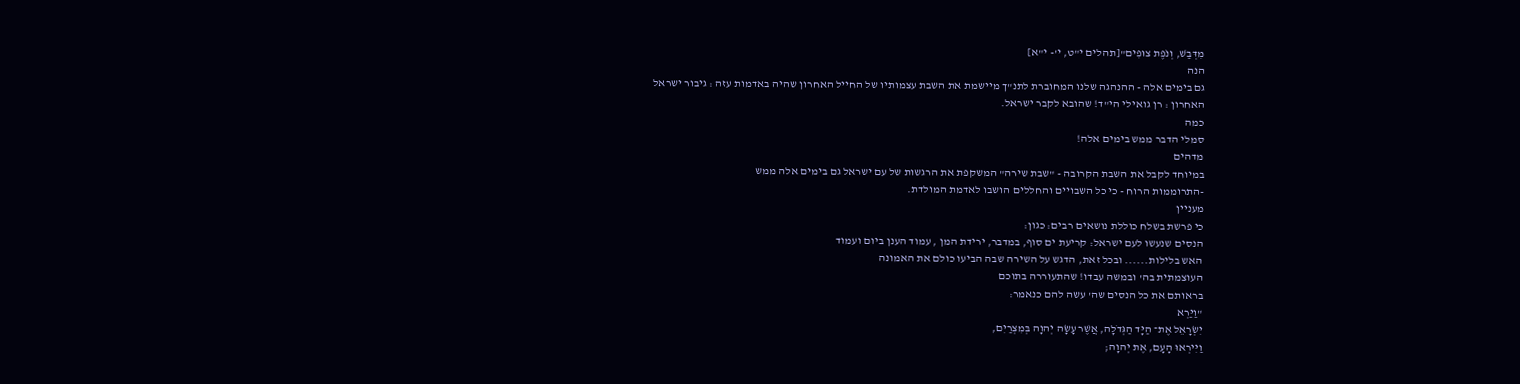מִדְּבַשׁ, וְנֹפֶת צוּפִים"[תהלים י"ט, י'- י"א]
הנה
גם בימים אלה - ההנהגה שלנו המחוברת לתנ"ך מיישמת את השבת עצמותיו של החייל האחרון שהיה באדמות עזה : גיבור ישראל
האחרון : רן גואילי הי"ד! שהובא לקבר ישראל.
כמה
סמלי הדבר ממש בימים אלה!
מדהים
במיוחד לקבל את השבת הקרובה - "שבת שירה" המשקפת את הרגשות של עם ישראל גם בימים אלה ממש
-התרוממות הרוח - כי כל השבויים והחללים הושבו לאדמת המולדת.
מעניין
כי פרשת בשלח כוללת נושאים רבים: כגון:
הנסים שנעשו לעם ישראל: קריעת ים סוף, במדבר, ירידת המן , עמוד הענן ביום ועמוד
האש בלילות...... ובכל זאת, הדגש על השירה שבה הביעו כולם את האמונה
העוצמתית בה' ובמשה עבדו! שהתעוררה בתוכם
בראותם את כל הנסים שה' עשה להם כנאמר:
"וַיַּרְא
יִשְׂרָאֵל אֶת־ הַיָּד הַגְּדֹלָה, אֲשֶׁר עָשָׂה יְהוָה בְּמִצְרַיִם,
וַיִּירְאוּ הָעָם, אֶת יְהוָה;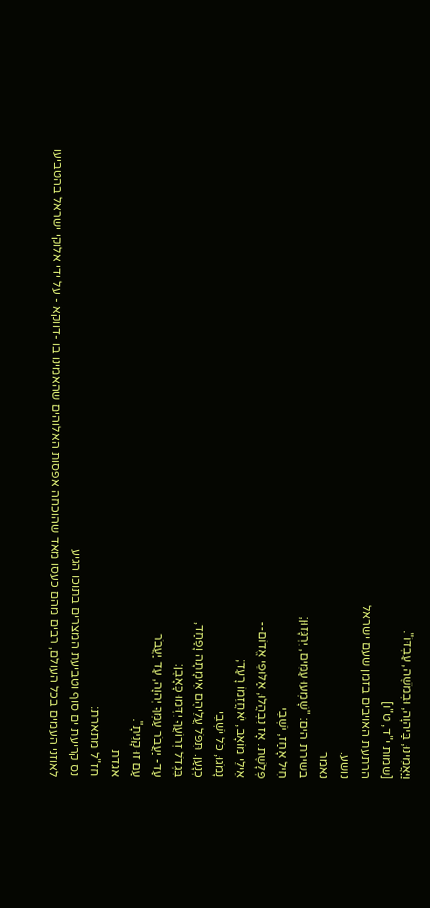וַיַּאֲמִינוּ, בַּיהוָה, וּבְמֹשֶׁה, עַבְדּוֹ".
[שמות י"ד, ט"ו]
הרתעת האויבים בזמן שעם ישראל
נושע.
נאמר
בשירת הים: "שָׁמְעוּ עַמִּים, יִרְגָּזוּן;
חִיל אָחַז, יֹשְׁבֵי
פְּלָשֶׁת. אָז נִבְהֲלוּ, אַלּוּפֵי אֱדוֹם--
אֵילֵי מוֹאָב, יֹאחֲזֵמוֹ רָעַד;
נָמֹגוּ, כֹּל יֹשְׁבֵי
כְנָעַן. תִּפֹּל עֲלֵיהֶם אֵימָתָה וָפַחַד,
בִּגְדֹל זְרוֹעֲךָ יִדְּמוּ כָּאָבֶן:
עַד- יַעֲבֹר עַמְּךָ יְהוָה, עַד יַעֲבֹר
עַם זוּ קָנִיתָ".
אגדת
חז"ל מתארת:
נס קריעת ים סוף וטביעת המצרים בתוכו הגיע
לאוזני העמים בכל העולם, רבים מהם כעסו מאד שהוכחה אפסות האלוהים שהאמינו בו -דווקא - על ידי אלוקי ישראל בהטביעו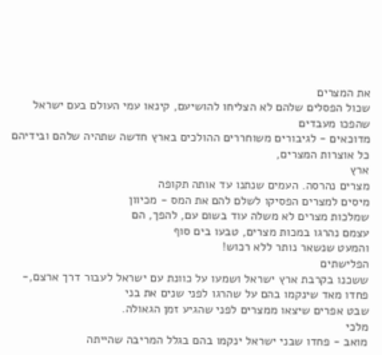את המצרים
שכול הפסלים שלהם לא הצליחו להושיעם, קינאו עמי העולם בעם ישראל שהפכו מעבדים
מדוכאים - לגיבורים משוחררים ההולכים בארץ חדשה שתהיה שלהם ובידיהם כל אוצרות המצרים,
ארץ
מצרים נהרסה. העמים שנתנו עד אותה תקופה
מיסים למצרים הפסיקו לשלם להם את המס - מכיוון
שמלכות מצרים לא משלה עוד בשום עם, להפך, הם
עצמם נהרגו במכות מצרים, טבעו בים סוף
והמעט שנשאר נותר ללא רכוש!
הפלישתים
ששכנו בקרבת ארץ ישראל ושמעו על כוונת עם ישראל לעבור דרך ארצם,- פחדו מאד שינקמו בהם על שהרגו לפני שנים את בני
שבט אפרים שיצאו ממצרים לפני שהגיע זמן הגאולה.
מלכי
מואב - פחדו שבני ישראל ינקמו בהם בגלל המריבה שהייתה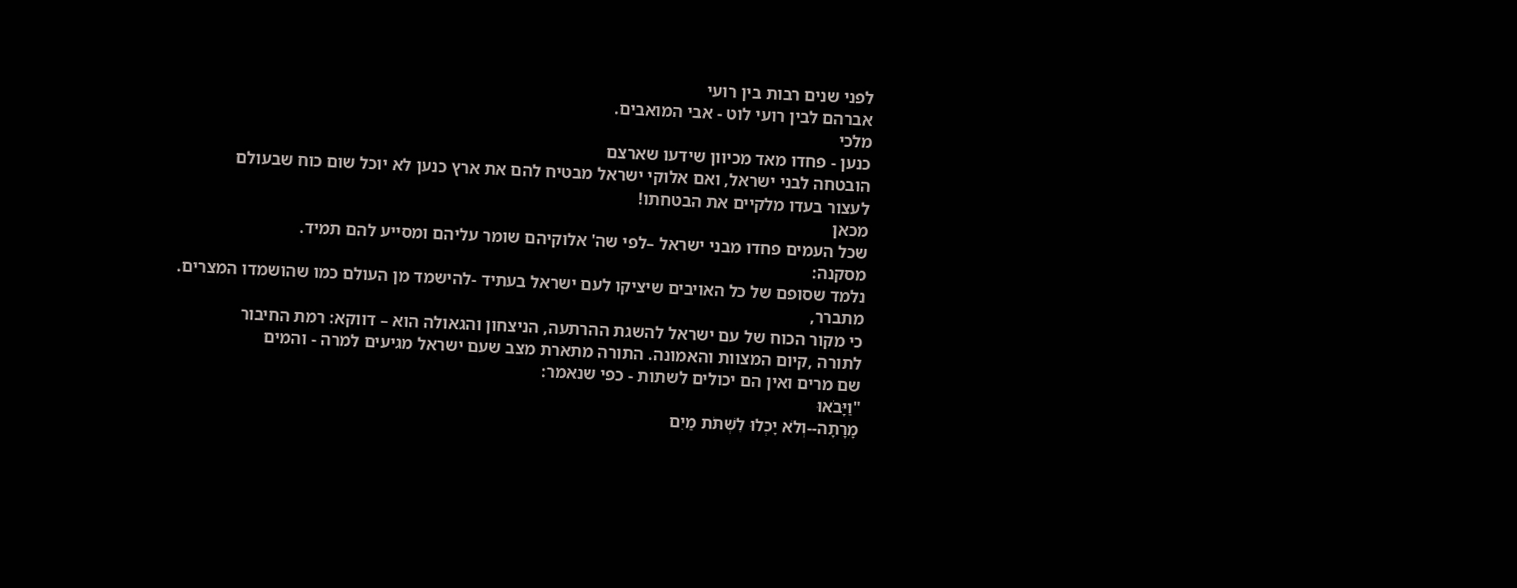לפני שנים רבות בין רועי
אברהם לבין רועי לוט - אבי המואבים.
מלכי
כנען - פחדו מאד מכיוון שידעו שארצם
הובטחה לבני ישראל, ואם אלוקי ישראל מבטיח להם את ארץ כנען לא יוכל שום כוח שבעולם
לעצור בעדו מלקיים את הבטחתו!
מכאן
שכל העמים פחדו מבני ישראל –לפי שה' אלוקיהם שומר עליהם ומסייע להם תמיד.
מסקנה:
נלמד שסופם של כל האויבים שיציקו לעם ישראל בעתיד -להישמד מן העולם כמו שהושמדו המצרים.
מתברר,
כי מקור הכוח של עם ישראל להשגת ההרתעה, הניצחון והגאולה הוא – דווקא: רמת החיבור
לתורה ,קיום המצוות והאמונה. התורה מתארת מצב שעם ישראל מגיעים למרה - והמים
שם מרים ואין הם יכולים לשתות - כפי שנאמר:
"וַיָּבֹאוּ
מָרָתָה--וְלֹא יָכְלוּ לִשְׁתֹּת מַיִם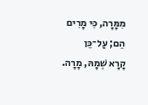מִמָּרָה, כִּי מָרִים הֵם; עַל־כֵּן
קָרָא שְׁמָהּ, מָרָה.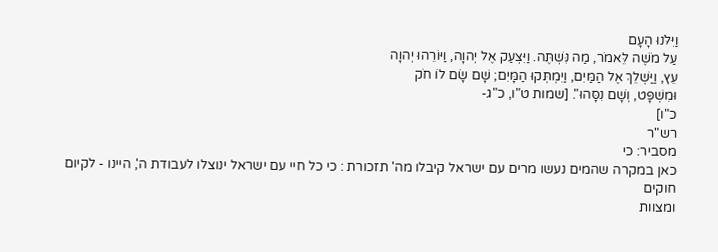וַיִּלֹּנוּ הָעָם
עַל מֹשֶׁה לֵּאמֹר, מַה נִּשְׁתֶּה. וַיִּצְעַק אֶל יְהוָה, וַיּוֹרֵהוּ יְהוָה
עֵץ, וַיַּשְׁלֵךְ אֶל הַמַּיִם, וַיִּמְתְּקוּ הַמָּיִם; שָׁם שָׂם לוֹ חֹק
וּמִשְׁפָּט, וְשָׁם נִסָּהוּ". [שמות ט"ו, כ"ג-
כ"ו]
רש"ר
מסביר: כי
כאן במקרה שהמים נעשו מרים עם ישראל קיבלו מה' תזכורת : כי כל חיי עם ישראל ינוצלו לעבודת ה', היינו - לקיום חוקים
ומצוות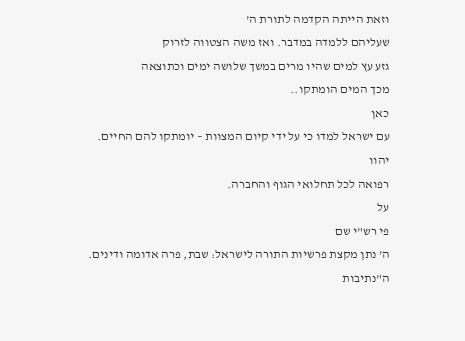וזאת הייתה הקדמה לתורת ה'
שעליהם ללמדה במדבר. ואז משה הצטווה לזרוק
גזע עץ למים שהיו מרים במשך שלושה ימים וכתוצאה
מכך המים הומתקו..
כאן
עם ישראל למדו כי על ידי קיום המצוות – יומתקו להם החיים.
יהוו
רפואה לכל תחלואי הגוף והחברה.
על
פי רש"י שם
ה' נתן מקצת פרשיות התורה לישראל: שבת, פרה אדומה ודינים.
ה"נתיבות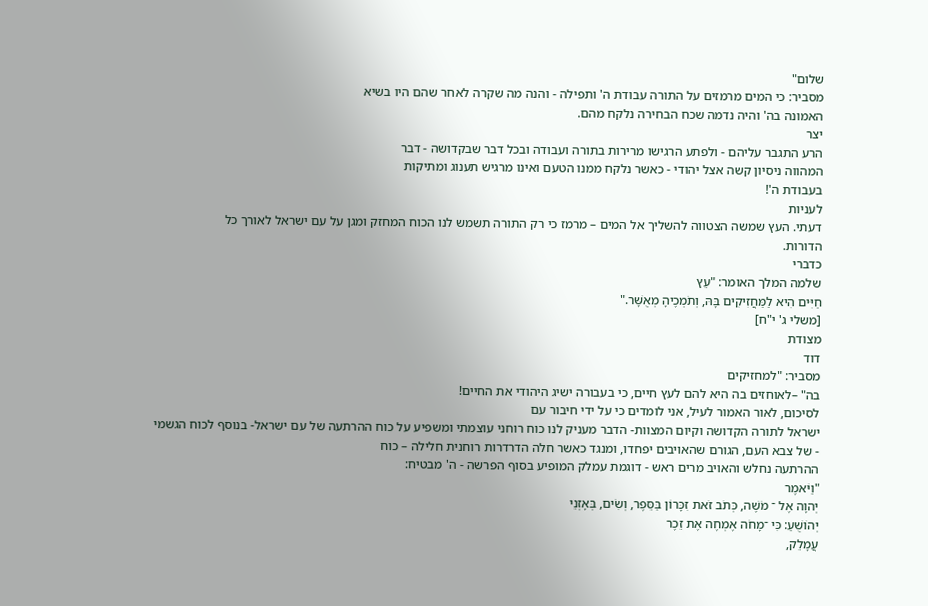שלום"
מסביר: כי המים מרמזים על התורה עבודת ה' ותפילה - והנה מה שקרה לאחר שהם היו בשיא
האמונה בה' והיה נדמה שכח הבחירה נלקח מהם.
יצר
הרע התגבר עליהם - ולפתע הרגישו מרירות בתורה ועבודה ובכל דבר שבקדושה - דבר
המהווה ניסיון קשה אצל יהודי - כאשר נלקח ממנו הטעם ואינו מרגיש תענוג ומתיקות
בעבודת ה'!
לעניות
דעתי. העץ שמשה הצטווה להשליך אל המים – מרמז כי רק התורה תשמש לנו הכוח המחזק ומגן על עם ישראל לאורך כל
הדורות.
כדברי
שלמה המלך האומר: "עֵץ
חַיִּים הִיא לַמַּחֲזִיקִים בָּהּ, וְתֹמְכֶיהָ מְאֻשָּׁר."
[משלי ג' י"ח]
מצודת
דוד
מסביר: "למחזיקים
בה" –לאוחזים בה היא להם לעץ חיים, כי בעבורה ישיג היהודי את החיים!
לסיכום, לאור האמור לעיל, אני לומדים כי על ידי חיבור עם
ישראל לתורה הקדושה וקיום המצוות- הדבר מעניק לנו כוח רוחני עוצמתי ומשפיע על כוח ההרתעה של עם ישראל- בנוסף לכוח הגשמי
- של צבא העם, הגורם שהאויבים יפחדו, ומנגד כאשר חלה הדרדרות רוחנית חלילה – כוח
ההרתעה נחלש והאויב מרים ראש - דוגמת עמלק המופיע בסוף הפרשה - ה' מבטיח:
"וַיֹּאמֶר
יְהוָה אֶל ־ מֹשֶׁה, כְּתֹב זֹאת זִכָּרוֹן בַּסֵּפֶר, וְשִׂים, בְּאָזְנֵי
יְהוֹשֻׁעַ: כִּי ־מָחֹה אֶמְחֶה אֶת זֵכֶר
עֲמָלֵק,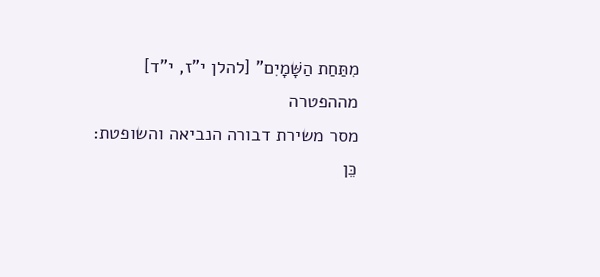מִתַּחַת הַשָּׁמָיִם" [להלן י"ז, י"ד]
מההפטרה
מסר משירת דבורה הנביאה והשופטת:
כֵּן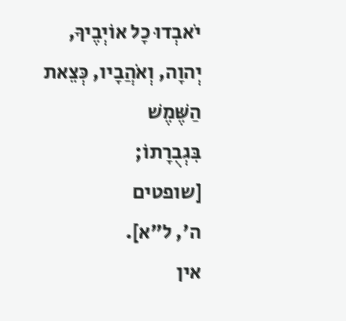יֹאבְדוּ כָל אוֹיְבֶיךָ,
יְהוָה, וְאֹהֲבָיו, כְּצֵאת הַשֶּׁמֶשׁ
בִּגְבֻרָתוֹ;
[שופטים
ה', ל"א].
אין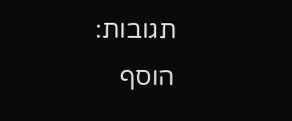תגובות:
הוסף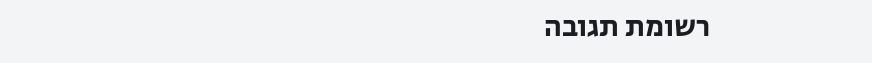רשומת תגובה